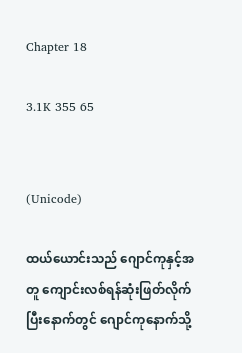Chapter 18

3.1K 355 65


(Unicode)

ထယ်ယောင်းသည် ဂျောင်ကုနှင့်အတူ‌ ကျောင်းလစ်ရန်ဆုံးဖြတ်လိုက်ပြီးနောက်တွင် ဂျောင်ကုနောက်သို့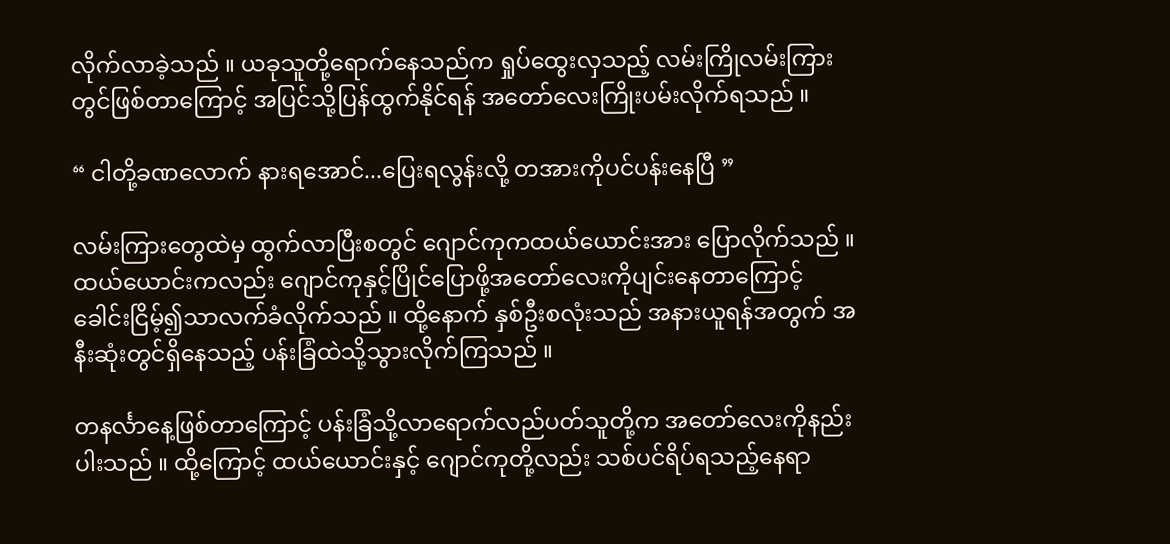လိုက်လာခဲ့သည် ။ ယခုသူတို့ရောက်နေသည်က ရှုပ်ထွေးလှသည့် လမ်းကြိုလမ်းကြားတွင်ဖြစ်တာကြောင့် အပြင်သို့ပြန်ထွက်နိုင်ရန် အတော်လေးကြိုးပမ်းလိုက်ရသည် ။

“ ငါတို့ခဏလောက် နားရအောင်...ပြေးရလွန်းလို့ တအားကိုပင်ပန်းနေပြီ ”

လမ်းကြားတွေထဲမှ ထွက်လာပြီးစတွင် ဂျောင်ကုကထယ်ယောင်းအား ပြောလိုက်သည် ။ ထယ်ယောင်းကလည်း ဂျောင်ကုနှင့်ပြိုင်ပြောဖို့‌အတော်လေးကိုပျင်းနေတာကြောင့် ခေါင်းငြိမ့်၍သာလက်ခံလိုက်သည် ။ ထို့နောက် နှစ်ဦးစလုံးသည် အနားယူရန်အတွက် အနီးဆုံးတွင်ရှိနေသည့် ပန်းခြံထဲသို့သွားလိုက်ကြသည် ။

တနင်္လာနေ့ဖြစ်တာကြောင့် ပန်းခြံသို့လာရောက်လည်ပတ်သူတို့က အတော်လေးကိုနည်းပါးသည် ။ ထို့ကြောင့် ထယ်ယောင်းနှင့် ဂျောင်ကုတို့လည်း သစ်ပင်ရိပ်ရသည့်နေရာ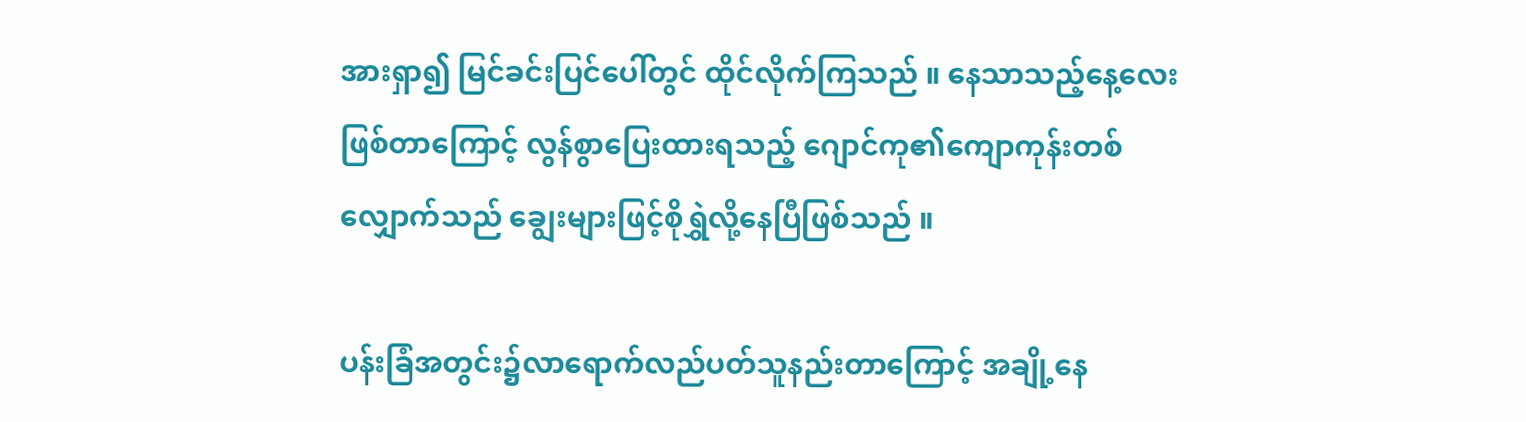အားရှာ၍ မြင်ခင်းပြင်ပေါ်တွင် ထိုင်လိုက်ကြသည် ။ နေသာသည့်နေ့လေးဖြစ်တာကြောင့် လွန်စွာပြေးထားရသည့် ဂျောင်ကု၏ကျောကုန်းတစ်လျှောက်သည် ချွေးများဖြင့်စိုရွှဲလို့နေပြီဖြစ်သည် ။

ပန်းခြံအတွင်း၌လာရောက်လည်ပတ်သူနည်းတာကြောင့် အချို့နေ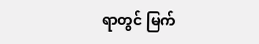ရာတွင် မြက်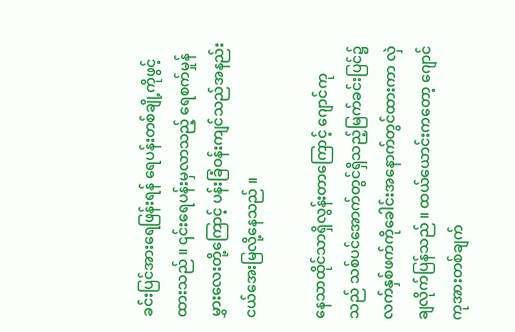ခင်းပြင်အားရေဖြန်းရန် ရေပန်းတစ်ချို့ကိုဖွင့်ထားသည် ။ ၎င်းရေပန်းမှလာသည့် ရေစက်မှုန်မွှားလေး‌တို့ကြောင့် ပန်းခြံဝန်းကျင်သည်အနည်းငယ်အေးမြလို့နေသည် ။

နေသာထိုင်သာရှိလွန်းတာကြောင့် ဂျောင်ကုသည် သစ်ပင်အောက်တွင်ရှိသည့်မြက်ခင်းပြင်၌ လက်နှစ်ဖက်ကိုခေါင်းအနောက်တွင်ထားကာ လှဲချလိုက်ပြန်သည် ။ ထယ်ယောင်းက‌တော့ ဂျောင်ကုအားတစ်ချက်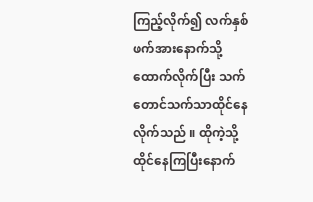ကြည့်လိုက်၍ လက်နှစ်ဖက်အားနောက်သို့ထောက်လိုက်ပြီး သက်တောင်သက်သာထိုင်နေလိုက်သည် ။ ထိုကဲ့သို့ထိုင်နေကြပြီးနောက်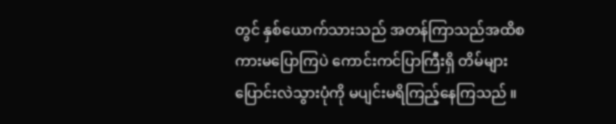တွင် နှစ်ယောက်သားသည် အတန်ကြာသည်အထိစကားမပြောကြပဲ ကောင်းကင်ပြာကြီးရှိ တိမ်များပြောင်းလဲသွားပုံကို မပျင်းမရိကြည့်နေကြသည် ။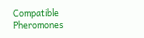Compatible Pheromones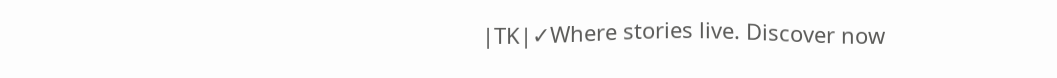|TK|✓Where stories live. Discover now